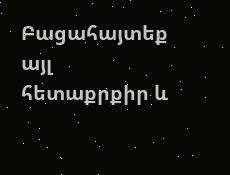Բացահայտեք այլ հետաքրքիր և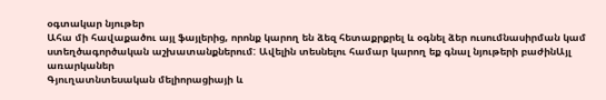օգտակար նյութեր
Ահա մի հավաքածու այլ ֆայլերից, որոնք կարող են ձեզ հետաքրքրել և օգնել ձեր ուսումնասիրման կամ ստեղծագործական աշխատանքներում: Ավելին տեսնելու համար կարող եք գնալ նյութերի բաժինԱյլ առարկաներ
Գյուղատնտեսական մելիորացիայի և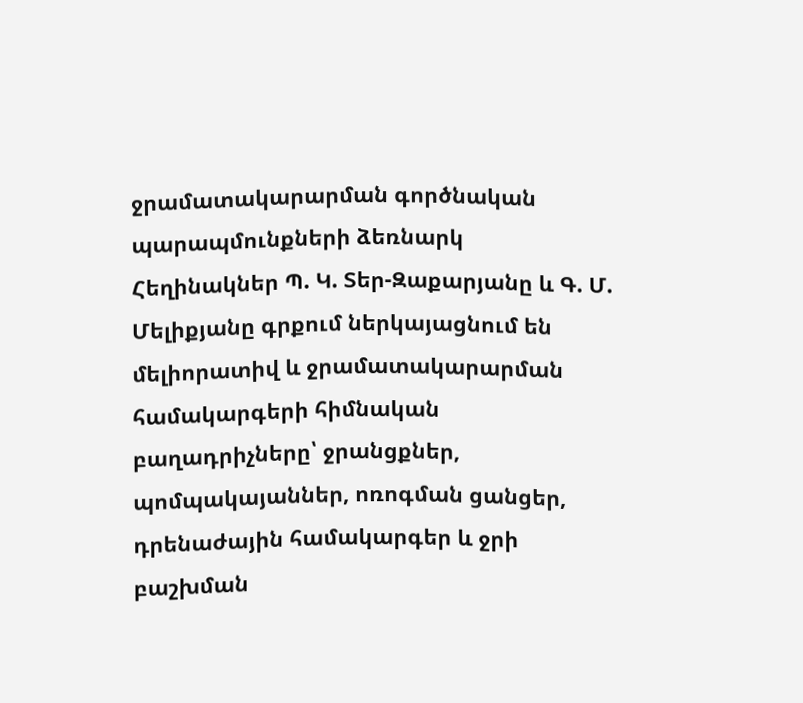ջրամատակարարման գործնական պարապմունքների ձեռնարկ
Հեղինակներ Պ. Կ. Տեր-Զաքարյանը և Գ. Մ. Մելիքյանը գրքում ներկայացնում են մելիորատիվ և ջրամատակարարման համակարգերի հիմնական բաղադրիչները՝ ջրանցքներ, պոմպակայաններ, ոռոգման ցանցեր, դրենաժային համակարգեր և ջրի բաշխման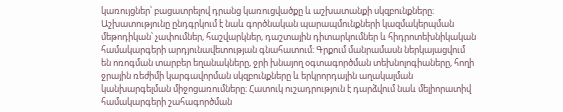կառույցներ՝ բացատրելով դրանց կառուցվածքը և աշխատանքի սկզբունքները։ Աշխատությունը ընդգրկում է նաև գործնական պարապմունքների կազմակերպման մեթոդիկան՝ չափումներ, հաշվարկներ, դաշտային դիտարկումներ և հիդրոտեխնիկական համակարգերի արդյունավետության գնահատում։ Գրքում մանրամասն ներկայացվում են ոռոգման տարբեր եղանակները, ջրի խնայող օգտագործման տեխնոլոգիաները, հողի ջրային ռեժիմի կարգավորման սկզբունքները և երկրորդային աղակալման կանխարգելման միջոցառումները։ Հատուկ ուշադրություն է դարձվում նաև մելիորատիվ համակարգերի շահագործման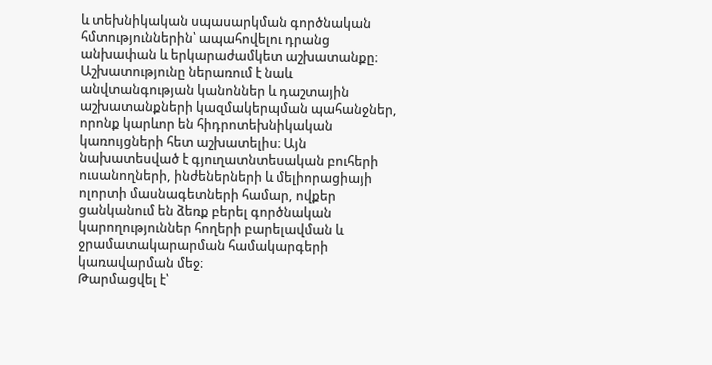և տեխնիկական սպասարկման գործնական հմտություններին՝ ապահովելու դրանց անխափան և երկարաժամկետ աշխատանքը։ Աշխատությունը ներառում է նաև անվտանգության կանոններ և դաշտային աշխատանքների կազմակերպման պահանջներ, որոնք կարևոր են հիդրոտեխնիկական կառույցների հետ աշխատելիս։ Այն նախատեսված է գյուղատնտեսական բուհերի ուսանողների, ինժեներների և մելիորացիայի ոլորտի մասնագետների համար, ովքեր ցանկանում են ձեռք բերել գործնական կարողություններ հողերի բարելավման և ջրամատակարարման համակարգերի կառավարման մեջ։
Թարմացվել է՝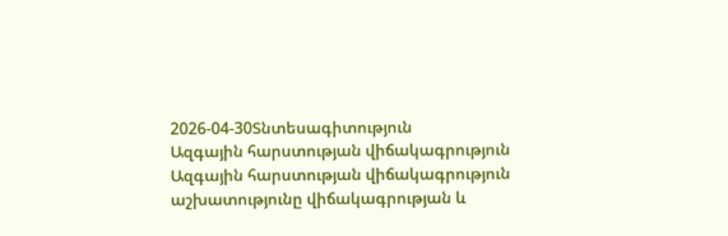2026-04-30Տնտեսագիտություն
Ազգային հարստության վիճակագրություն
Ազգային հարստության վիճակագրություն աշխատությունը վիճակագրության և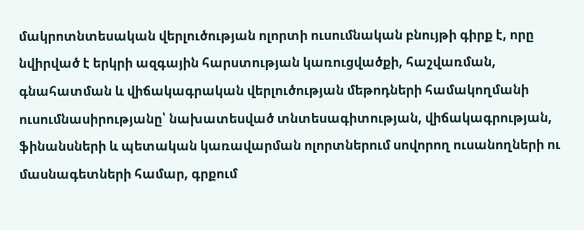մակրոտնտեսական վերլուծության ոլորտի ուսումնական բնույթի գիրք է, որը նվիրված է երկրի ազգային հարստության կառուցվածքի, հաշվառման, գնահատման և վիճակագրական վերլուծության մեթոդների համակողմանի ուսումնասիրությանը՝ նախատեսված տնտեսագիտության, վիճակագրության, ֆինանսների և պետական կառավարման ոլորտներում սովորող ուսանողների ու մասնագետների համար, գրքում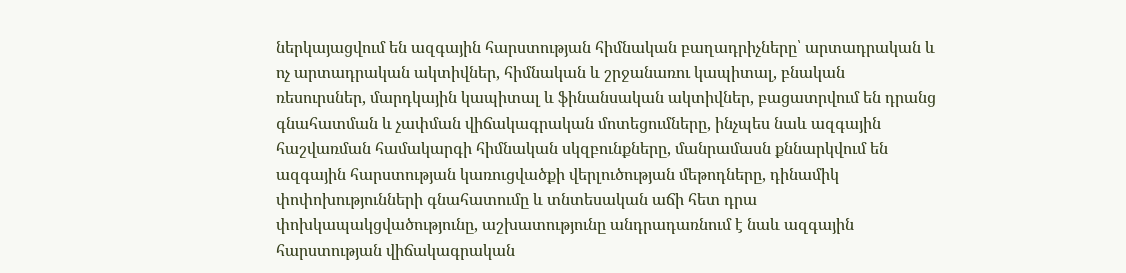ներկայացվում են ազգային հարստության հիմնական բաղադրիչները՝ արտադրական և ոչ արտադրական ակտիվներ, հիմնական և շրջանառու կապիտալ, բնական ռեսուրսներ, մարդկային կապիտալ և ֆինանսական ակտիվներ, բացատրվում են դրանց գնահատման և չափման վիճակագրական մոտեցումները, ինչպես նաև ազգային հաշվառման համակարգի հիմնական սկզբունքները, մանրամասն քննարկվում են ազգային հարստության կառուցվածքի վերլուծության մեթոդները, դինամիկ փոփոխությունների գնահատումը և տնտեսական աճի հետ դրա փոխկապակցվածությունը, աշխատությունը անդրադառնում է նաև ազգային հարստության վիճակագրական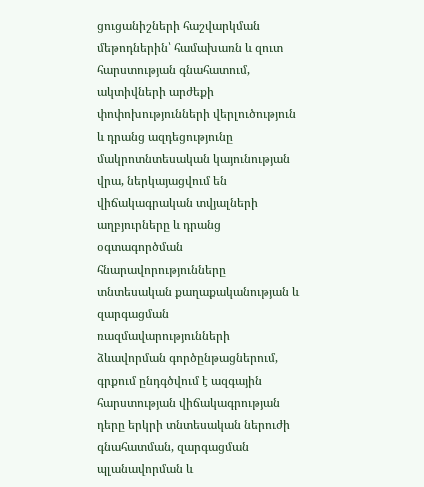ցուցանիշների հաշվարկման մեթոդներին՝ համախառն և զուտ հարստության գնահատում, ակտիվների արժեքի փոփոխությունների վերլուծություն և դրանց ազդեցությունը մակրոտնտեսական կայունության վրա, ներկայացվում են վիճակագրական տվյալների աղբյուրները և դրանց օգտագործման հնարավորությունները տնտեսական քաղաքականության և զարգացման ռազմավարությունների ձևավորման գործընթացներում, գրքում ընդգծվում է ազգային հարստության վիճակագրության դերը երկրի տնտեսական ներուժի գնահատման, զարգացման պլանավորման և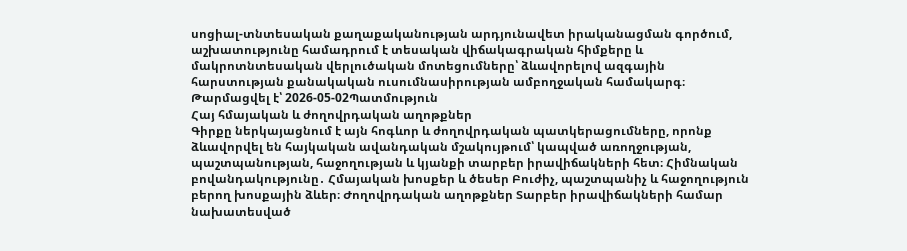սոցիալ-տնտեսական քաղաքականության արդյունավետ իրականացման գործում, աշխատությունը համադրում է տեսական վիճակագրական հիմքերը և մակրոտնտեսական վերլուծական մոտեցումները՝ ձևավորելով ազգային հարստության քանակական ուսումնասիրության ամբողջական համակարգ։
Թարմացվել է՝ 2026-05-02Պատմություն
Հայ հմայական և ժողովրդական աղոթքներ
Գիրքը ներկայացնում է այն հոգևոր և ժողովրդական պատկերացումները, որոնք ձևավորվել են հայկական ավանդական մշակույթում՝ կապված առողջության, պաշտպանության, հաջողության և կյանքի տարբեր իրավիճակների հետ։ Հիմնական բովանդակությունը․ Հմայական խոսքեր և ծեսեր Բուժիչ, պաշտպանիչ և հաջողություն բերող խոսքային ձևեր։ Ժողովրդական աղոթքներ Տարբեր իրավիճակների համար նախատեսված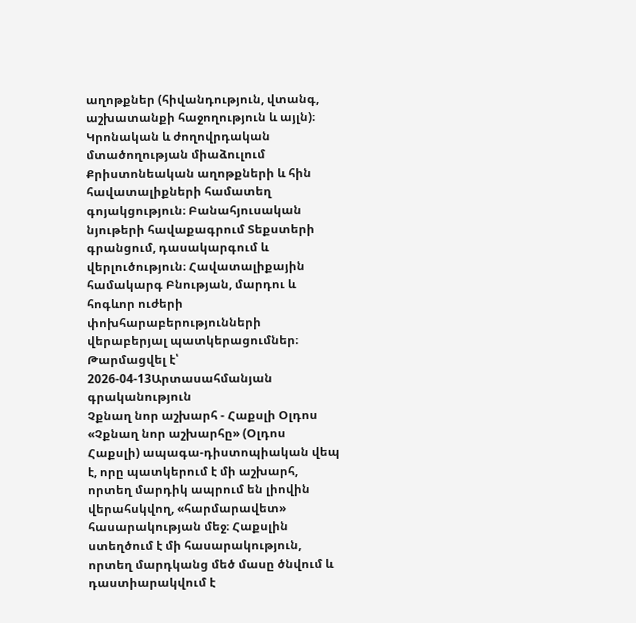աղոթքներ (հիվանդություն, վտանգ, աշխատանքի հաջողություն և այլն)։ Կրոնական և ժողովրդական մտածողության միաձուլում Քրիստոնեական աղոթքների և հին հավատալիքների համատեղ գոյակցություն։ Բանահյուսական նյութերի հավաքագրում Տեքստերի գրանցում, դասակարգում և վերլուծություն։ Հավատալիքային համակարգ Բնության, մարդու և հոգևոր ուժերի փոխհարաբերությունների վերաբերյալ պատկերացումներ։
Թարմացվել է՝ 2026-04-13Արտասահմանյան գրականություն
Չքնաղ նոր աշխարհ - Հաքսլի Օլդոս
«Չքնաղ նոր աշխարհը» (Օլդոս Հաքսլի) ապագա-դիստոպիական վեպ է, որը պատկերում է մի աշխարհ, որտեղ մարդիկ ապրում են լիովին վերահսկվող, «հարմարավետ» հասարակության մեջ։ Հաքսլին ստեղծում է մի հասարակություն, որտեղ մարդկանց մեծ մասը ծնվում և դաստիարակվում է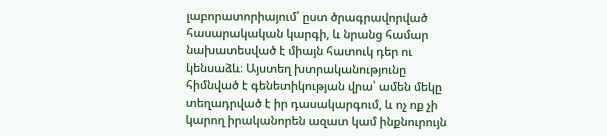լաբորատորիայում՝ ըստ ծրագրավորված հասարակական կարգի, և նրանց համար նախատեսված է միայն հատուկ դեր ու կենսաձև։ Այստեղ խտրականությունը հիմնված է գենետիկության վրա՝ ամեն մեկը տեղադրված է իր դասակարգում, և ոչ ոք չի կարող իրականորեն ազատ կամ ինքնուրույն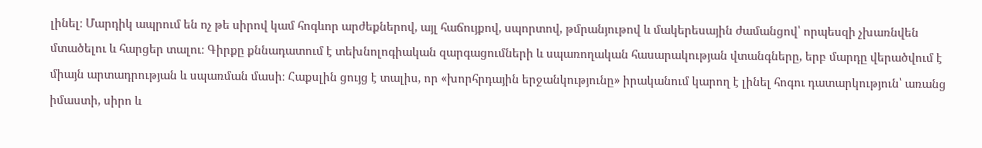լինել։ Մարդիկ ապրում են ոչ թե սիրով կամ հոգևոր արժեքներով, այլ հաճույքով, սպորտով, թմրանյութով և մակերեսային ժամանցով՝ որպեսզի չխառնվեն մտածելու և հարցեր տալու։ Գիրքը քննադատում է տեխնոլոգիական զարգացումների և սպառողական հասարակության վտանգները, երբ մարդը վերածվում է միայն արտադրության և սպառման մասի։ Հաքսլին ցույց է տալիս, որ «խորհրդային երջանկությունը» իրականում կարող է լինել հոգու դատարկություն՝ առանց իմաստի, սիրո և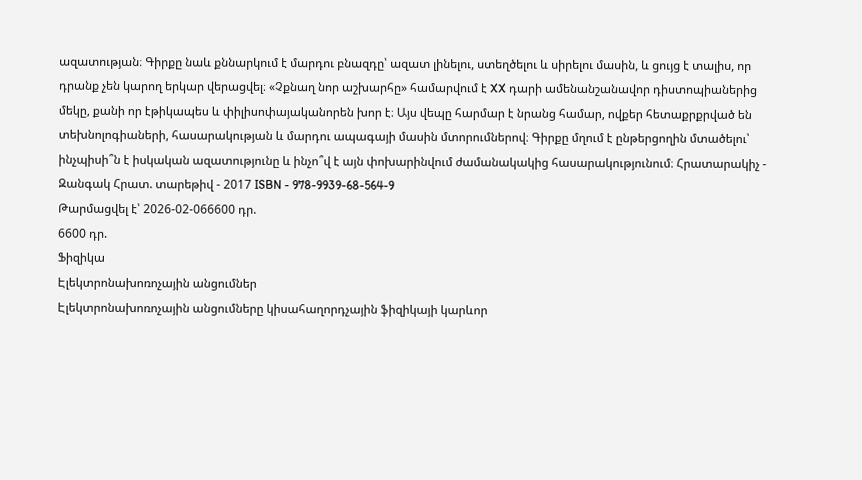ազատության։ Գիրքը նաև քննարկում է մարդու բնազդը՝ ազատ լինելու, ստեղծելու և սիրելու մասին, և ցույց է տալիս, որ դրանք չեն կարող երկար վերացվել։ «Չքնաղ նոր աշխարհը» համարվում է XX դարի ամենանշանավոր դիստոպիաներից մեկը, քանի որ էթիկապես և փիլիսոփայականորեն խոր է։ Այս վեպը հարմար է նրանց համար, ովքեր հետաքրքրված են տեխնոլոգիաների, հասարակության և մարդու ապագայի մասին մտորումներով։ Գիրքը մղում է ընթերցողին մտածելու՝ ինչպիսի՞ն է իսկական ազատությունը և ինչո՞վ է այն փոխարինվում ժամանակակից հասարակությունում։ Հրատարակիչ - Զանգակ Հրատ. տարեթիվ - 2017 ISBN - 978-9939-68-564-9
Թարմացվել է՝ 2026-02-066600 դր.
6600 դր.
Ֆիզիկա
Էլեկտրոնախոռոչային անցումներ
Էլեկտրոնախոռոչային անցումները կիսահաղորդչային ֆիզիկայի կարևոր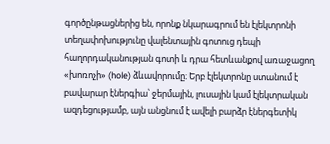գործընթացներից են, որոնք նկարագրում են էլեկտրոնի տեղափոխությունը վալենտային գոտուց դեպի հաղորդականության գոտի և դրա հետևանքով առաջացող «խոռոչի» (hole) ձևավորումը։ Երբ էլեկտրոնը ստանում է բավարար էներգիա՝ ջերմային, լուսային կամ էլեկտրական ազդեցությամբ, այն անցնում է ավելի բարձր էներգետիկ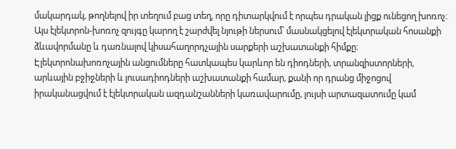մակարդակ, թողնելով իր տեղում բաց տեղ, որը դիտարկվում է որպես դրական լիցք ունեցող խոռոչ։ Այս էլեկտրոն-խոռոչ զույգը կարող է շարժվել նյութի ներսում՝ մասնակցելով էլեկտրական հոսանքի ձևավորմանը և դառնալով կիսահաղորդչային սարքերի աշխատանքի հիմքը։ Էլեկտրոնախոռոչային անցումները հատկապես կարևոր են դիոդների, տրանզիստորների, արևային բջիջների և լուսադիոդների աշխատանքի համար, քանի որ դրանց միջոցով իրականացվում է էլեկտրական ազդանշանների կառավարումը, լույսի արտազատումը կամ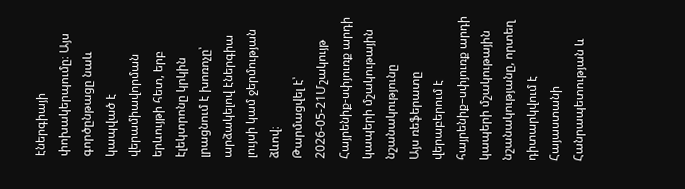էներգիայի փոխակերպումը։ Այս գործընթացը նաև կապված է վերամիավորման երևույթի հետ, երբ էլեկտրոնը կրկին լրացնում է խոռոչը՝ արձակելով էներգիա լույսի կամ ջերմության ձևով։
Թարմացվել է՝ 2026-05-21Մշակույթ
Հայրենիք-սփյուռք արդի կապերի մշակութային նշանակությունը
Այս ռեֆերատը վերաբերում է հայրենիք–սփյուռք արդի կապերի մշակութային նշանակությանը, որտեղ դիտարկվում է Հայաստանի Հանրապետության և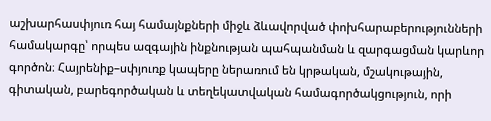աշխարհասփյուռ հայ համայնքների միջև ձևավորված փոխհարաբերությունների համակարգը՝ որպես ազգային ինքնության պահպանման և զարգացման կարևոր գործոն։ Հայրենիք–սփյուռք կապերը ներառում են կրթական, մշակութային, գիտական, բարեգործական և տեղեկատվական համագործակցություն, որի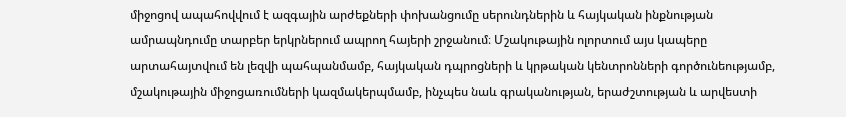միջոցով ապահովվում է ազգային արժեքների փոխանցումը սերունդներին և հայկական ինքնության ամրապնդումը տարբեր երկրներում ապրող հայերի շրջանում։ Մշակութային ոլորտում այս կապերը արտահայտվում են լեզվի պահպանմամբ, հայկական դպրոցների և կրթական կենտրոնների գործունեությամբ, մշակութային միջոցառումների կազմակերպմամբ, ինչպես նաև գրականության, երաժշտության և արվեստի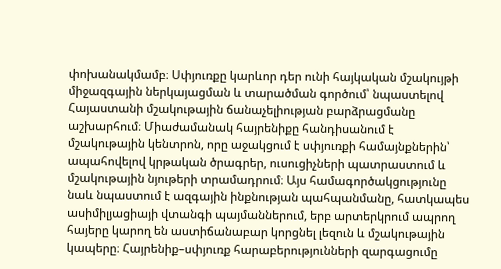փոխանակմամբ։ Սփյուռքը կարևոր դեր ունի հայկական մշակույթի միջազգային ներկայացման և տարածման գործում՝ նպաստելով Հայաստանի մշակութային ճանաչելիության բարձրացմանը աշխարհում։ Միաժամանակ հայրենիքը հանդիսանում է մշակութային կենտրոն, որը աջակցում է սփյուռքի համայնքներին՝ ապահովելով կրթական ծրագրեր, ուսուցիչների պատրաստում և մշակութային նյութերի տրամադրում։ Այս համագործակցությունը նաև նպաստում է ազգային ինքնության պահպանմանը, հատկապես ասիմիլյացիայի վտանգի պայմաններում, երբ արտերկրում ապրող հայերը կարող են աստիճանաբար կորցնել լեզուն և մշակութային կապերը։ Հայրենիք–սփյուռք հարաբերությունների զարգացումը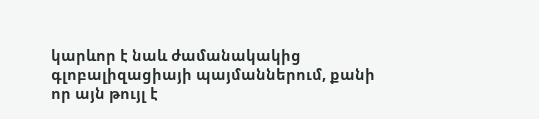կարևոր է նաև ժամանակակից գլոբալիզացիայի պայմաններում, քանի որ այն թույլ է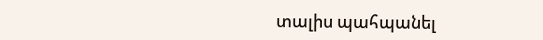տալիս պահպանել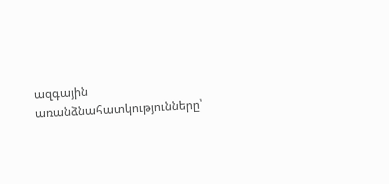ազգային առանձնահատկությունները՝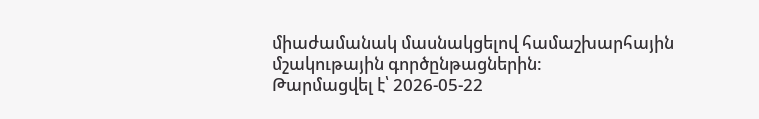միաժամանակ մասնակցելով համաշխարհային մշակութային գործընթացներին:
Թարմացվել է՝ 2026-05-22